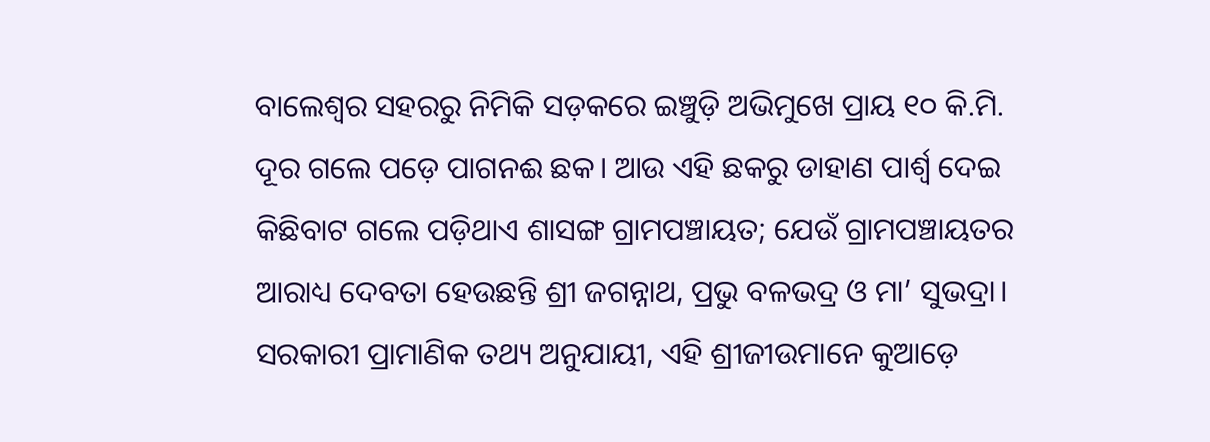ବାଲେଶ୍ୱର ସହରରୁ ନିମିକି ସଡ଼କରେ ଇଞ୍ଚୁଡ଼ି ଅଭିମୁଖେ ପ୍ରାୟ ୧୦ କି.ମି. ଦୂର ଗଲେ ପଡ଼େ ପାଗନଈ ଛକ। ଆଉ ଏହି ଛକରୁ ଡାହାଣ ପାର୍ଶ୍ୱ ଦେଇ କିଛିବାଟ ଗଲେ ପଡ଼ିଥାଏ ଶାସଙ୍ଗ ଗ୍ରାମପଞ୍ଚାୟତ; ଯେଉଁ ଗ୍ରାମପଞ୍ଚାୟତର ଆରାଧ୍ୟ ଦେବତା ହେଉଛନ୍ତି ଶ୍ରୀ ଜଗନ୍ନାଥ, ପ୍ରଭୁ ବଳଭଦ୍ର ଓ ମା’ ସୁଭଦ୍ରା। ସରକାରୀ ପ୍ରାମାଣିକ ତଥ୍ୟ ଅନୁଯାୟୀ, ଏହି ଶ୍ରୀଜୀଉମାନେ କୁଆଡ଼େ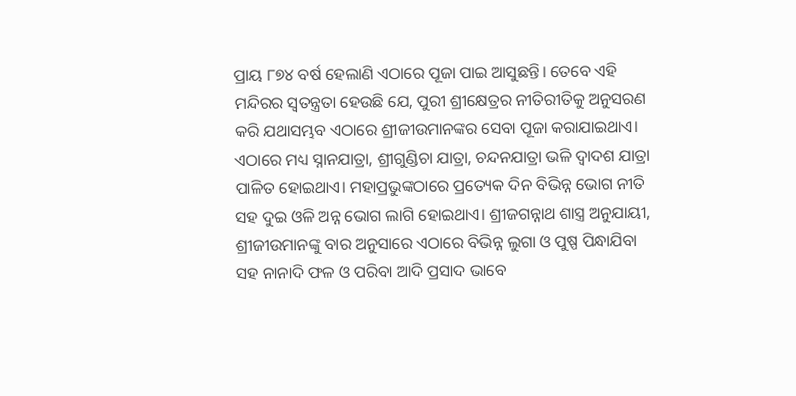ପ୍ରାୟ ୮୭୪ ବର୍ଷ ହେଲାଣି ଏଠାରେ ପୂଜା ପାଇ ଆସୁଛନ୍ତି। ତେବେ ଏହି ମନ୍ଦିରର ସ୍ବତନ୍ତ୍ରତା ହେଉଛି ଯେ, ପୁରୀ ଶ୍ରୀକ୍ଷେତ୍ରର ନୀତିରୀତିକୁ ଅନୁସରଣ କରି ଯଥାସମ୍ଭବ ଏଠାରେ ଶ୍ରୀଜୀଉମାନଙ୍କର ସେବା ପୂଜା କରାଯାଇଥାଏ।
ଏଠାରେ ମଧ୍ୟ ସ୍ନାନଯାତ୍ରା, ଶ୍ରୀଗୁଣ୍ଡିଚା ଯାତ୍ରା, ଚନ୍ଦନଯାତ୍ରା ଭଳି ଦ୍ୱାଦଶ ଯାତ୍ରା ପାଳିତ ହୋଇଥାଏ। ମହାପ୍ରଭୁଙ୍କଠାରେ ପ୍ରତ୍ୟେକ ଦିନ ବିଭିନ୍ନ ଭୋଗ ନୀତି ସହ ଦୁଇ ଓଳି ଅନ୍ନ ଭୋଗ ଲାଗି ହୋଇଥାଏ। ଶ୍ରୀଜଗନ୍ନାଥ ଶାସ୍ତ୍ର ଅନୁଯାୟୀ, ଶ୍ରୀଜୀଉମାନଙ୍କୁ ବାର ଅନୁସାରେ ଏଠାରେ ବିଭିନ୍ନ ଲୁଗା ଓ ପୁଷ୍ପ ପିନ୍ଧାଯିବା ସହ ନାନାଦି ଫଳ ଓ ପରିବା ଆଦି ପ୍ରସାଦ ଭାବେ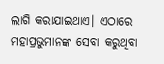ଲାଗି କରାଯାଇଥାଏ। ଏଠାରେ ମହାପ୍ରଭୁମାନଙ୍କ ସେବା କରୁଥିବା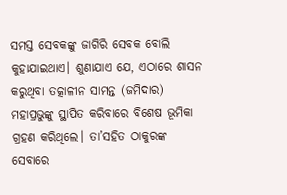ସମସ୍ତ ସେବକଙ୍କୁ ଜାଗିରି ସେବକ ବୋଲି କୁହାଯାଇଥାଏ। ଶୁଣାଯାଏ ଯେ, ଏଠାରେ ଶାସନ କରୁଥିବା ତତ୍କାଳୀନ ସାମନ୍ତ (ଜମିଦାର) ମହାପ୍ରଭୁଙ୍କୁ ସ୍ଥାପିତ କରିବାରେ ବିଶେଷ ଭୂମିକା ଗ୍ରହଣ କରିଥିଲେ। ତା’ସହିତ ଠାକୁରଙ୍କ ସେବାରେ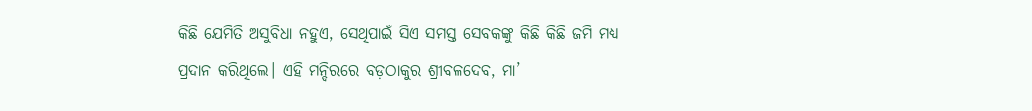କିଛି ଯେମିତି ଅସୁବିଧା ନହୁଏ, ସେଥିପାଇଁ ସିଏ ସମସ୍ତ ସେବକଙ୍କୁ କିଛି କିଛି ଜମି ମଧ୍ୟ ପ୍ରଦାନ କରିଥିଲେ। ଏହି ମନ୍ଦିରରେ ବଡ଼ଠାକୁର ଶ୍ରୀବଳଦେବ, ମା’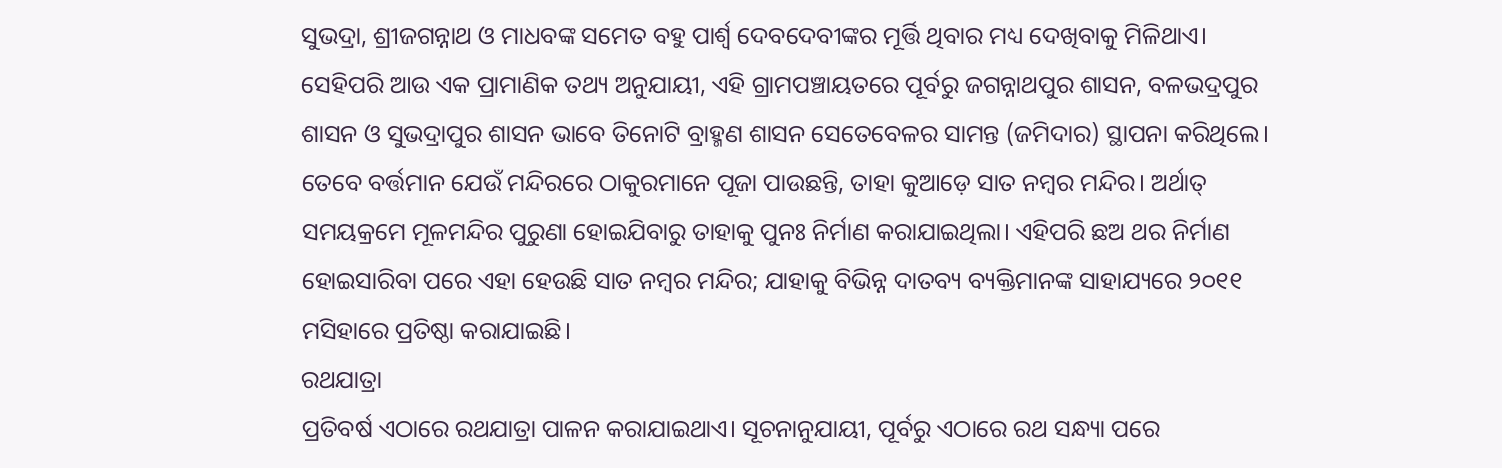ସୁଭଦ୍ରା, ଶ୍ରୀଜଗନ୍ନାଥ ଓ ମାଧବଙ୍କ ସମେତ ବହୁ ପାର୍ଶ୍ୱ ଦେବଦେବୀଙ୍କର ମୂର୍ତ୍ତି ଥିବାର ମଧ୍ୟ ଦେଖିବାକୁ ମିଳିଥାଏ। ସେହିପରି ଆଉ ଏକ ପ୍ରାମାଣିକ ତଥ୍ୟ ଅନୁଯାୟୀ, ଏହି ଗ୍ରାମପଞ୍ଚାୟତରେ ପୂର୍ବରୁ ଜଗନ୍ନାଥପୁର ଶାସନ, ବଳଭଦ୍ରପୁର ଶାସନ ଓ ସୁଭଦ୍ରାପୁର ଶାସନ ଭାବେ ତିନୋଟି ବ୍ରାହ୍ମଣ ଶାସନ ସେତେବେଳର ସାମନ୍ତ (ଜମିଦାର) ସ୍ଥାପନା କରିଥିଲେ। ତେବେ ବର୍ତ୍ତମାନ ଯେଉଁ ମନ୍ଦିରରେ ଠାକୁରମାନେ ପୂଜା ପାଉଛନ୍ତି, ତାହା କୁଆଡ଼େ ସାତ ନମ୍ବର ମନ୍ଦିର। ଅର୍ଥାତ୍ ସମୟକ୍ରମେ ମୂଳମନ୍ଦିର ପୁରୁଣା ହୋଇଯିବାରୁ ତାହାକୁ ପୁନଃ ନିର୍ମାଣ କରାଯାଇଥିଲା। ଏହିପରି ଛଅ ଥର ନିର୍ମାଣ ହୋଇସାରିବା ପରେ ଏହା ହେଉଛି ସାତ ନମ୍ବର ମନ୍ଦିର; ଯାହାକୁ ବିଭିନ୍ନ ଦାତବ୍ୟ ବ୍ୟକ୍ତିମାନଙ୍କ ସାହାଯ୍ୟରେ ୨୦୧୧ ମସିହାରେ ପ୍ରତିଷ୍ଠା କରାଯାଇଛି।
ରଥଯାତ୍ରା
ପ୍ରତିବର୍ଷ ଏଠାରେ ରଥଯାତ୍ରା ପାଳନ କରାଯାଇଥାଏ। ସୂଚନାନୁଯାୟୀ, ପୂର୍ବରୁ ଏଠାରେ ରଥ ସନ୍ଧ୍ୟା ପରେ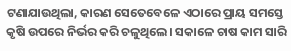ଟଣାଯାଉଥିଲା, କାରଣ ସେତେବେଳେ ଏଠାରେ ପ୍ରାୟ ସମସ୍ତେ କୃଷି ଉପରେ ନିର୍ଭର କରି ଚଳୁଥିଲେ। ସକାଳେ ଚାଷ କାମ ସାରି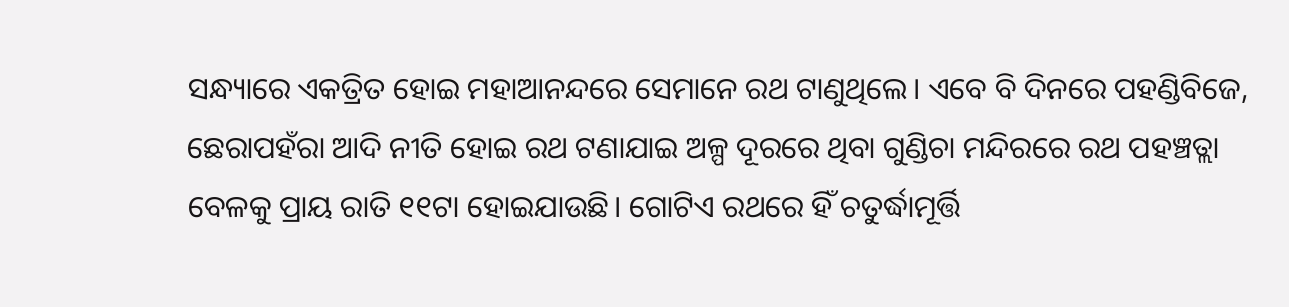ସନ୍ଧ୍ୟାରେ ଏକତ୍ରିତ ହୋଇ ମହାଆନନ୍ଦରେ ସେମାନେ ରଥ ଟାଣୁଥିଲେ। ଏବେ ବି ଦିନରେ ପହଣ୍ଡିବିଜେ, ଛେରାପହଁରା ଆଦି ନୀତି ହୋଇ ରଥ ଟଣାଯାଇ ଅଳ୍ପ ଦୂରରେ ଥିବା ଗୁଣ୍ଡିଚା ମନ୍ଦିରରେ ରଥ ପହଞ୍ଚତ୍ଲା ବେଳକୁ ପ୍ରାୟ ରାତି ୧୧ଟା ହୋଇଯାଉଛି। ଗୋଟିଏ ରଥରେ ହିଁ ଚତୁର୍ଦ୍ଧାମୂର୍ତ୍ତି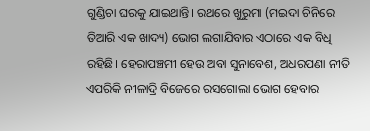ଗୁଣ୍ଡିଚା ଘରକୁ ଯାଇଥାନ୍ତି। ରଥରେ ଖୁରୁମା (ମଇଦା ଚିନିରେ ତିଆରି ଏକ ଖାଦ୍ୟ) ଭୋଗ ଲଗାଯିବାର ଏଠାରେ ଏକ ବିଧି ରହିଛି। ହେରାପଞ୍ଚମୀ ହେଉ ଅବା ସୁନାବେଶ, ଅଧରପଣା ନୀତି ଏପରିକି ନୀଳାଦ୍ରି ବିଜେରେ ରସଗୋଲା ଭୋଗ ହେବାର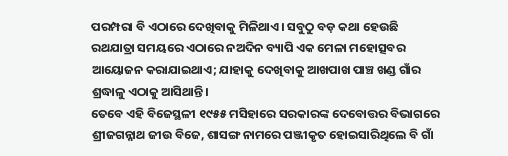ପରମ୍ପରା ବି ଏଠାରେ ଦେଖିବାକୁ ମିଳିଥାଏ। ସବୁଠୁ ବଡ଼ କଥା ହେଉଛି ରଥଯାତ୍ରା ସମୟରେ ଏଠାରେ ନଅଦିନ ବ୍ୟାପି ଏକ ମେଳା ମହୋତ୍ସବର ଆୟୋଜନ କରାଯାଇଥାଏ; ଯାହାକୁ ଦେଖିବାକୁ ଆଖପାଖ ପାଞ୍ଚ ଖଣ୍ଡ ଗାଁର ଶ୍ରଦ୍ଧାଳୁ ଏଠାକୁ ଆସିଥାନ୍ତି।
ତେବେ ଏହି ବିଜେସ୍ଥଳୀ ୧୯୫୫ ମସିହାରେ ସରକାରଙ୍କ ଦେବୋତ୍ତର ବିଭାଗରେ ଶ୍ରୀଜଗନ୍ନାଥ ଜୀଉ ବିଜେ, ଶାସଙ୍ଗ ନାମରେ ପଞ୍ଜୀକୃତ ହୋଇସାରିଥିଲେ ବି ଗାଁ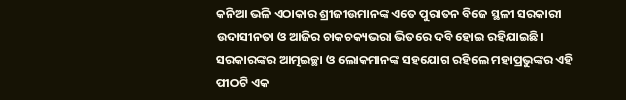କନିଆ ଭଳି ଏଠାକାର ଶ୍ରୀଜୀଉମାନଙ୍କ ଏତେ ପୁରାତନ ବିଜେ ସ୍ଥଳୀ ସରକାରୀ ଉଦାସୀନତା ଓ ଆଜିର ଚାକଚକ୍ୟଭରା ଭିତରେ ଦବି ହୋଇ ରହିଯାଇଛି। ସରକାରଙ୍କର ଆତ୍ମଇଚ୍ଛା ଓ ଲୋକମାନଙ୍କ ସହଯୋଗ ରହିଲେ ମହାପ୍ରଭୁଙ୍କର ଏହି ପୀଠଟି ଏକ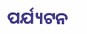ପର୍ଯ୍ୟଟନ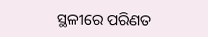ସ୍ଥଳୀରେ ପରିଣତ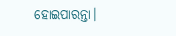ହୋଇପାରନ୍ତା।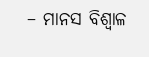– ମାନସ ବିଶ୍ୱାଳ